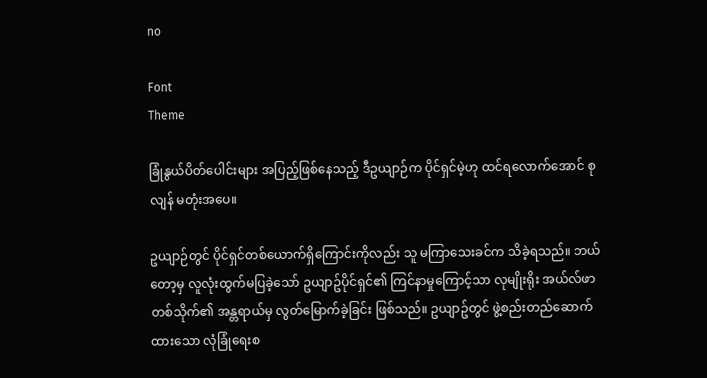no

Font
Theme

ခြုံနွယ်ပိတ်ပေါင်းများ အပြည့်ဖြစ်နေသည့် ဒီဥယျာဉ်က ပိုင်ရှင်မဲ့ဟု ထင်ရလောက်အောင် စုလျန် မတုံးအပေ။

ဥယျာဉ်တွင် ပိုင်ရှင်တစ်ယောက်ရှိကြောင်းကိုလည်း သူ မကြာသေးခင်က သိခဲ့ရသည်။ ဘယ်တော့မှ လူလုံးထွက်မပြခဲ့သော် ဥယျာဥ်ပိုင်ရှင်၏ ကြင်နာမှုကြောင့်သာ လုမျိုးရိုး အယ်လ်ဖာတစ်သိုက်၏ အန္တရာယ်မှ လွတ်မြောက်ခဲ့ခြင်း ဖြစ်သည်။ ဥယျာဥ်တွင် ဖွဲ့စည်းတည်ဆောက်ထားသော လုံခြုံရေးစ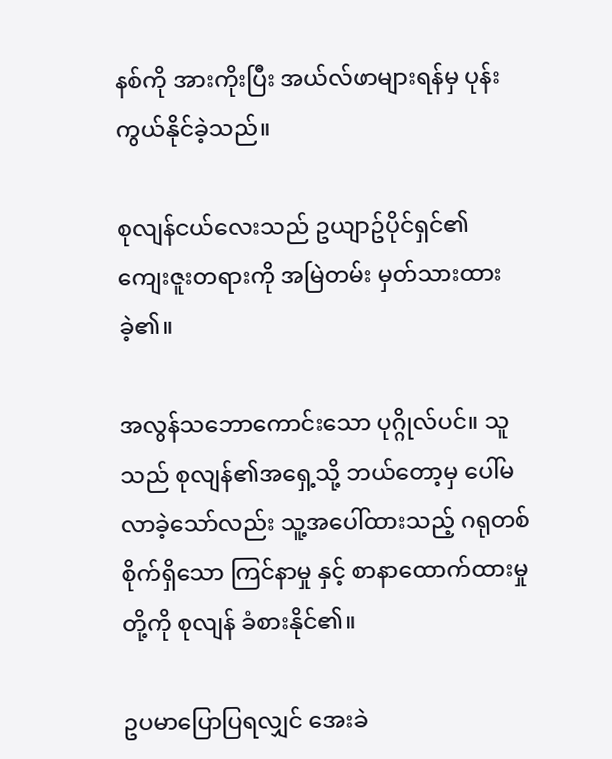နစ်ကို အားကိုးပြီး အယ်လ်ဖာများရန်မှ ပုန်းကွယ်နိုင်ခဲ့သည်။

စုလျန်ငယ်လေးသည် ဥယျာဥ်ပိုင်ရှင်၏ ကျေးဇူးတရားကို အမြဲတမ်း မှတ်သားထားခဲ့၏။

အလွန်သဘောကောင်းသော ပုဂ္ဂိုလ်ပင်။ သူသည် စုလျန်၏အရှေ့သို့ ဘယ်တော့မှ ပေါ်မလာခဲ့သော်လည်း သူ့အပေါ်ထားသည့် ဂရုတစ်စိုက်ရှိသော ကြင်နာမှု နှင့် စာနာထောက်ထားမှုတို့ကို စုလျန် ခံစားနိုင်၏။

ဥပမာပြောပြရလျှင် အေးခဲ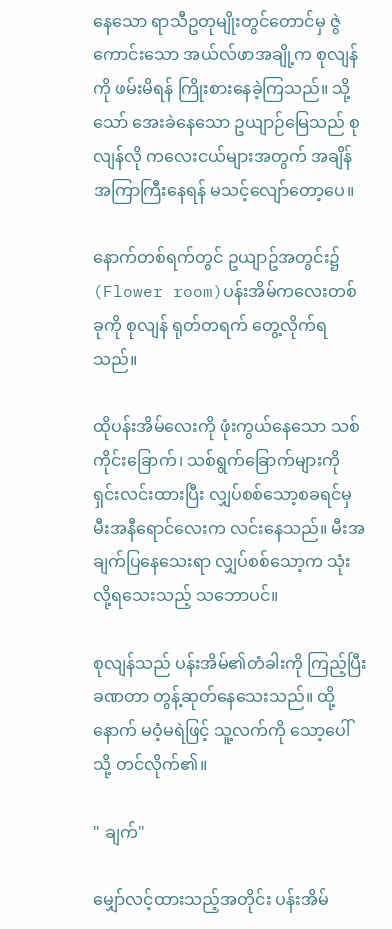နေသော ရာသီဥတုမျိုးတွင်တောင်မှ ဇွဲကောင်းသော အယ်လ်ဖာအချို့က စုလျန်ကို ဖမ်းမိရန် ကြိုးစားနေခဲ့ကြသည်။ သို့သော် အေးခဲနေသော ဥယျာဉ်မြေသည် စုလျန်လို ကလေးငယ်များအတွက် အချိန်အကြာကြီးနေရန် မသင့်လျော်တော့ပေ။

နောက်တစ်ရက်တွင် ဥယျာဥ်အတွင်း၌ (Flower room)ပန်းအိမ်ကလေးတစ်ခုကို စုလျန် ရုတ်တရက် တွေ့လိုက်ရသည်။

ထိုပန်းအိမ်လေးကို ဖုံးကွယ်နေသော သစ်ကိုင်းခြောက်၊ သစ်ရွက်ခြောက်များကို ရှင်းလင်းထားပြီး လျှပ်စစ်သော့စခရင်မှ မီးအနီရောင်လေးက လင်းနေသည်။ မီးအချက်ပြနေသေးရာ လျှပ်စစ်သော့က သုံးလို့ရသေးသည့် သဘောပင်။

စုလျန်သည် ပန်းအိမ်၏တံခါးကို ကြည့်ပြီး ခဏတာ တွန့်ဆုတ်နေသေးသည်။ ထို့နောက် မဝံ့မရဲဖြင့် သူ့လက်ကို သော့ပေါ်သို့ တင်လိုက်၏။

" ချက်"

မျှော်လင့်ထားသည့်အတိုင်း ပန်းအိမ်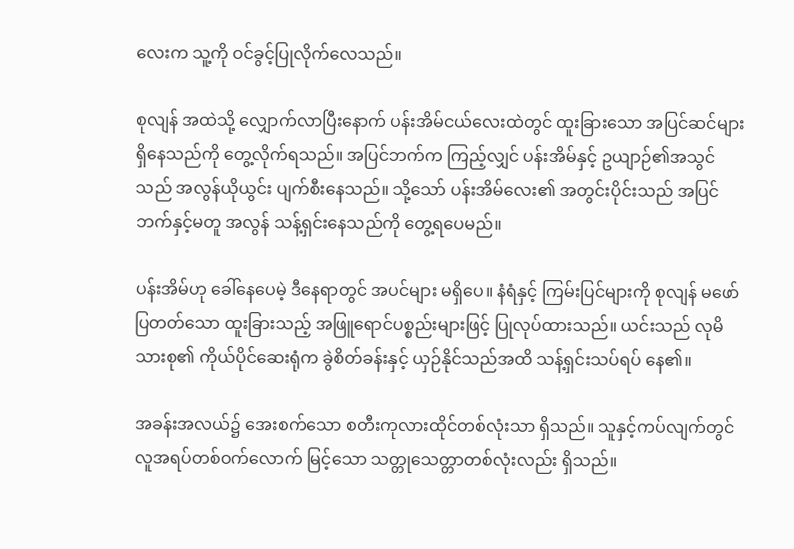လေးက သူ့ကို ဝင်ခွင့်ပြုလိုက်လေသည်။

စုလျန် အထဲသို့ လျှောက်လာပြီးနောက် ပန်းအိမ်ငယ်လေးထဲတွင် ထူးခြားသော အပြင်ဆင်များ ရှိနေသည်ကို တွေ့လိုက်ရသည်။ အပြင်ဘက်က ကြည့်လျှင် ပန်းအိမ်နှင့် ဥယျာဉ်၏အသွင်သည် အလွန်ယိုယွင်း ပျက်စီးနေသည်။ သို့သော် ပန်းအိမ်လေး၏ အတွင်းပိုင်းသည် အပြင်ဘက်နှင့်မတူ အလွန် သန့်ရှင်းနေသည်ကို တွေ့ရပေမည်။

ပန်းအိမ်ဟု ခေါ်နေပေမဲ့ ဒီနေရာတွင် အပင်များ မရှိပေ။ နံရံနှင့် ကြမ်းပြင်များကို စုလျန် မဖော်ပြတတ်သော ထူးခြားသည့် အဖြူရောင်ပစ္စည်းများဖြင့် ပြုလုပ်ထားသည်။ ယင်းသည် လုမိသားစု၏ ကိုယ်ပိုင်ဆေးရုံက ခွဲစိတ်ခန်းနှင့် ယှဉ်နိုင်သည်အထိ သန့်ရှင်းသပ်ရပ် နေ၏။

အခန်းအလယ်၌ အေးစက်သော စတီးကုလားထိုင်တစ်လုံးသာ ရှိသည်။ သူနှင့်ကပ်လျက်တွင် လူအရပ်တစ်ဝက်လောက် မြင့်သော သတ္တုသေတ္တာတစ်လုံးလည်း ရှိသည်။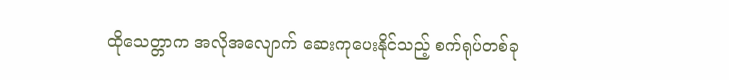ထိုသေတ္တာက အလိုအလျောက် ဆေးကုပေးနိုင်သည့် စက်ရုပ်တစ်ခု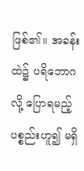ဖြစ်၏။ အခန်းထဲ၌ ပရိဘောဂလို့ ပြောရမည့် ပစ္စည်းဟူ၍ မရှိ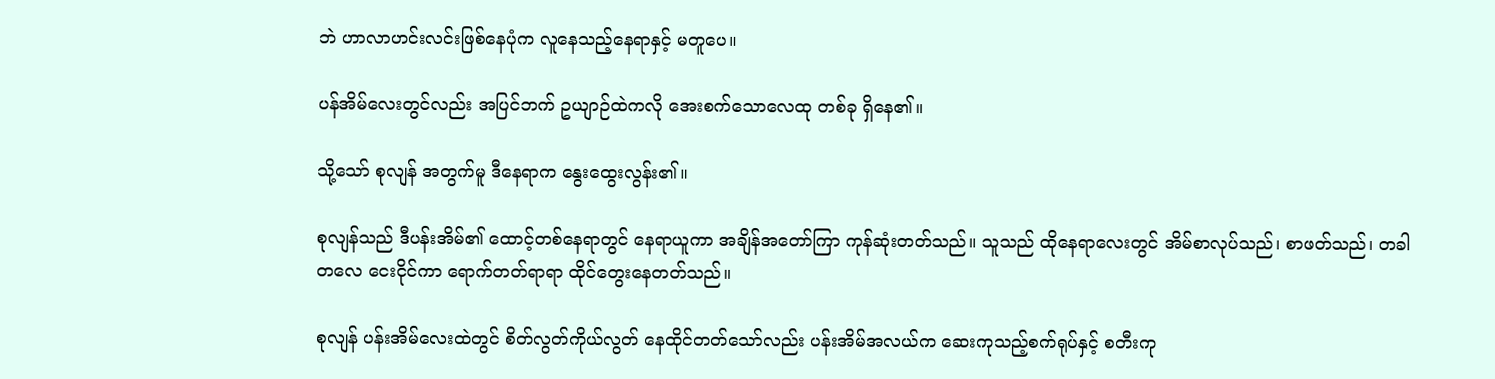ဘဲ ဟာလာဟင်းလင်းဖြစ်နေပုံက လူနေသည့်နေရာနှင့် မတူပေ။

ပန်အိမ်လေးတွင်လည်း အပြင်ဘက် ဥယျာဉ်ထဲကလို အေးစက်သောလေထု တစ်ခု ရှိနေ၏။

သို့သော် စုလျန် အတွက်မူ ဒီနေရာက နွေးထွေးလွန်း၏။

စုလျန်သည် ဒီပန်းအိမ်၏ ထောင့်တစ်နေရာတွင် နေရာယူကာ အချိန်အတော်ကြာ ကုန်ဆုံးတတ်သည်။ သူသည် ထိုနေရာလေးတွင် အိမ်စာလုပ်သည်၊ စာဖတ်သည်၊ တခါတလေ ငေးငိုင်ကာ ရောက်တတ်ရာရာ ထိုင်တွေးနေတတ်သည်။

စုလျန် ပန်းအိမ်လေးထဲတွင် စိတ်လွတ်ကိုယ်လွတ် နေထိုင်တတ်သော်လည်း ပန်းအိမ်အလယ်က ဆေးကုသည့်စက်ရုပ်နှင့် စတီးကု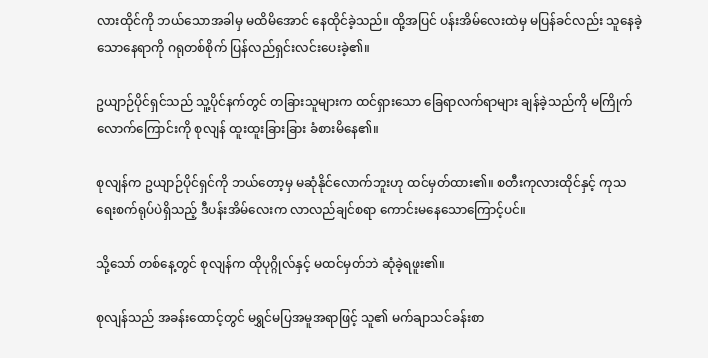လားထိုင်ကို ဘယ်သောအခါမှ မထိမိအောင် နေထိုင်ခဲ့သည်။ ထို့အပြင် ပန်းအိမ်လေးထဲမှ မပြန်ခင်လည်း သူနေခဲ့သောနေရာကို ဂရုတစ်စိုက် ပြန်လည်ရှင်းလင်းပေးခဲ့၏။

ဥယျာဉ်ပိုင်ရှင်သည် သူ့ပိုင်နက်တွင် တခြားသူများက ထင်ရှားသော ခြေရာလက်ရာများ ချန်ခဲ့သည်ကို မကြိုက်လောက်ကြောင်းကို စုလျန် ထူးထူးခြားခြား ခံစားမိနေ၏။

စုလျန်က ဥယျာဉ်ပိုင်ရှင်ကို ဘယ်တော့မှ မဆုံနိုင်လောက်ဘူးဟု ထင်မှတ်ထား၏။ စတီးကုလားထိုင်နှင့် ကုသရေးစက်ရုပ်ပဲရှိသည့် ဒီပန်းအိမ်လေးက လာလည်ချင်စရာ ကောင်းမနေသောကြောင့်ပင်။

သို့သော် တစ်နေ့တွင် စုလျန်က ထိုပုဂ္ဂိုလ်နှင့် မထင်မှတ်ဘဲ ဆုံခဲ့ရဖူး၏။

စုလျန်သည် အခန်းထောင့်တွင် မရွှင်မပြအမူအရာဖြင့် သူ၏ မက်ချာသင်ခန်းစာ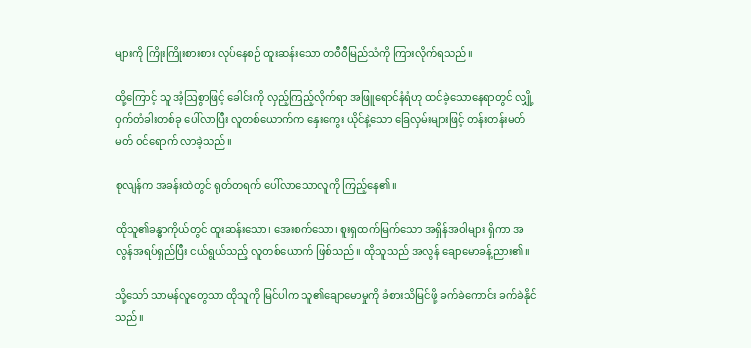များကို ကြိုးကြိုးစားစား လုပ်နေစဉ် ထူးဆန်းသော တဝီဝီမြည်သံကို ကြားလိုက်ရသည်။

ထို့ကြောင့် သူ အံ့ဩစွာဖြင့် ခေါင်းကို လှည့်ကြည့်လိုက်ရာ အဖြူရောင်နံရံဟု ထင်ခဲ့သောနေရာတွင် လျှို့ဝှက်တံခါးတစ်ခု ပေါ်လာပြီး လူတစ်ယောက်က နှေးကွေး ယိုင်နဲ့သော ခြေလှမ်းများဖြင့် တန်းတန်းမတ်မတ် ဝင်ရောက် လာခဲ့သည်။

စုလျန်က အခန်းထဲတွင် ရုတ်တရက် ပေါ်လာသောလူကို ကြည့်နေ၏။

ထိုသူ၏ခန္ဓာကိုယ်တွင် ထူးဆန်းသော၊ အေးစက်သော၊ စူးရှထက်မြက်သော အရှိန်အဝါများ ရှိကာ အလွန်အရပ်ရှည်ပြီး ငယ်ရွယ်သည့် လူတစ်‌ယောက် ဖြစ်သည်။ ထိုသူသည် အလွန် ချောမောခန့်ညား၏။

သို့သော် သာမန်လူတွေသာ ထိုသူကို မြင်ပါက သူ၏ချောမောမှုကို ခံစားသိမြင်ဖို့ ခက်ခဲကောင်း ခက်ခဲနိုင်သည်။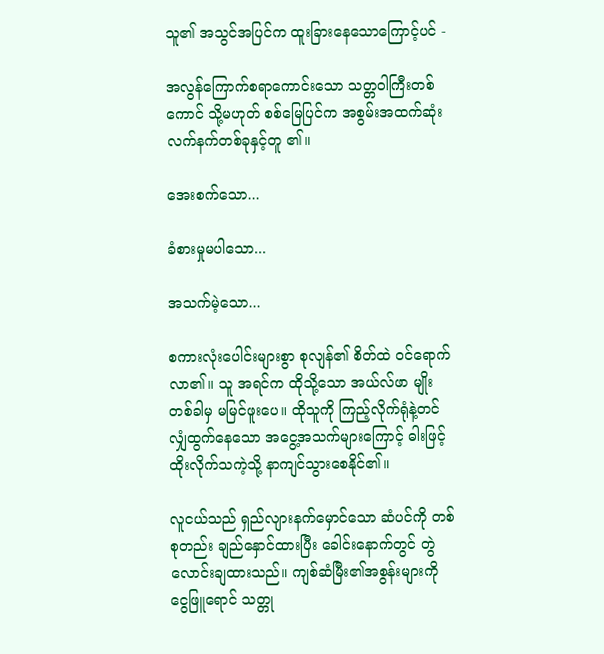သူ၏ အသွင်အပြင်က ထူးခြားနေသောကြောင့်ပင် -

အလွန်ကြောက်စရာကောင်းသော သတ္တဝါကြီးတစ်ကောင် သို့မဟုတ် စစ်မြေပြင်က အစွမ်းအထက်ဆုံး လက်နက်တစ်ခုနှင့်တူ ၏။

အေးစက်သော...

ခံစားမှုမပါသော...

အသက်မဲ့သော...

စကားလုံးပေါင်းများစွာ စုလျန်၏ စိတ်ထဲ ဝင်ရောက်လာ၏။ သူ အရင်က ထိုသို့သော အယ်လ်ဖာ မျိုး တစ်ခါမှ မမြင်ဖူးပေ။ ထိုသူကို ကြည့်လိုက်ရုံနဲ့တင် လျှံထွက်နေသော အငွေ့အသက်များကြောင့် ဓါးဖြင့် ထိုးလိုက်သကဲ့သို့ နာကျင်သွားစေနိုင်၏။

လူငယ်သည် ရှည်လျားနက်မှောင်သော ဆံပင်ကို တစ်စုတည်း ချည်နှောင်ထားပြီး ခေါင်းနောက်တွင် တွဲလောင်းချထားသည်။ ကျစ်ဆံမြီး၏အစွန်းများကို ငွေဖြူရောင် သတ္တု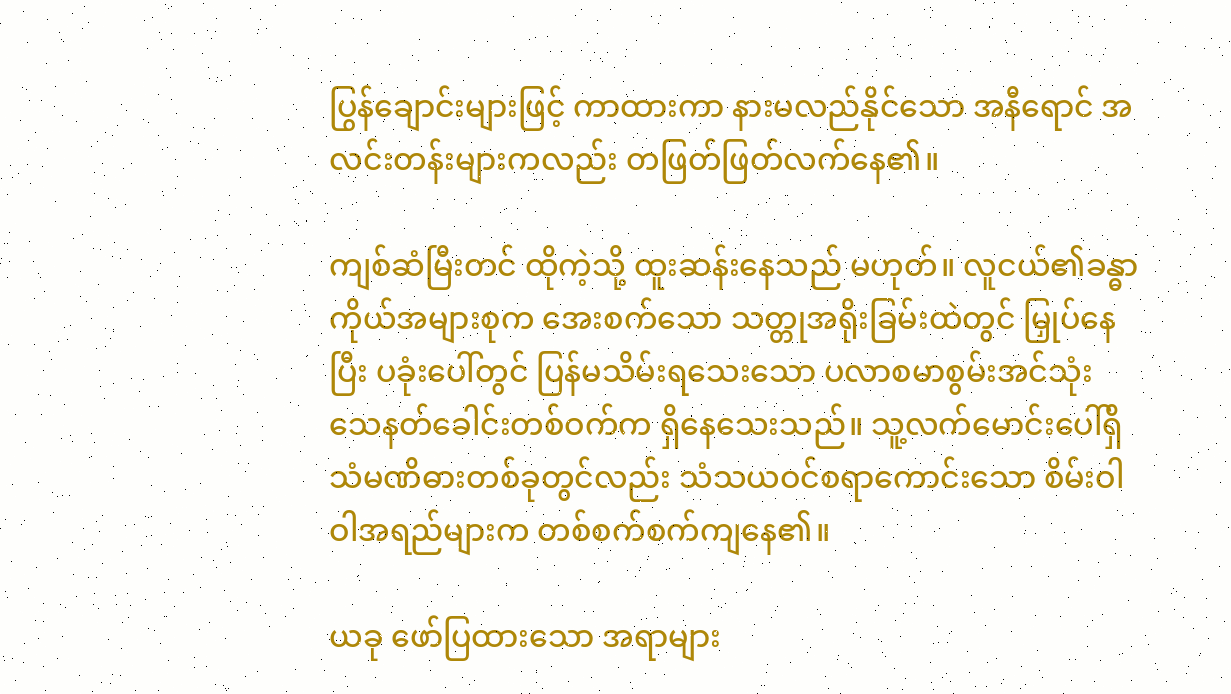ပြွန်ချောင်းများဖြင့် ကာထားကာ နားမလည်နိုင်သော အနီရောင် အလင်းတန်းများကလည်း တဖြတ်ဖြတ်လက်နေ၏။

ကျစ်ဆံမြီးတင် ထိုကဲ့သို့ ထူးဆန်းနေသည် မဟုတ်။ လူငယ်၏ခန္ဓာကိုယ်အများစုက အေးစက်သော သတ္တုအရိုးခြမ်းထဲတွင် မြှုပ်နေပြီး ပခုံးပေါ်တွင် ပြန်မသိမ်းရသေးသော ပလာစမာစွမ်းအင်သုံး သေနတ်ခေါင်းတစ်ဝက်က ရှိနေသေးသည်။ သူ့လက်မောင်းပေါ်ရှိ သံမဏိဓားတစ်ခုတွင်လည်း သံသယဝင်စရာကောင်းသော စိမ်းဝါဝါအရည်များက တစ်စက်စက်ကျနေ၏။

ယခု ဖော်ပြထားသော အရာများ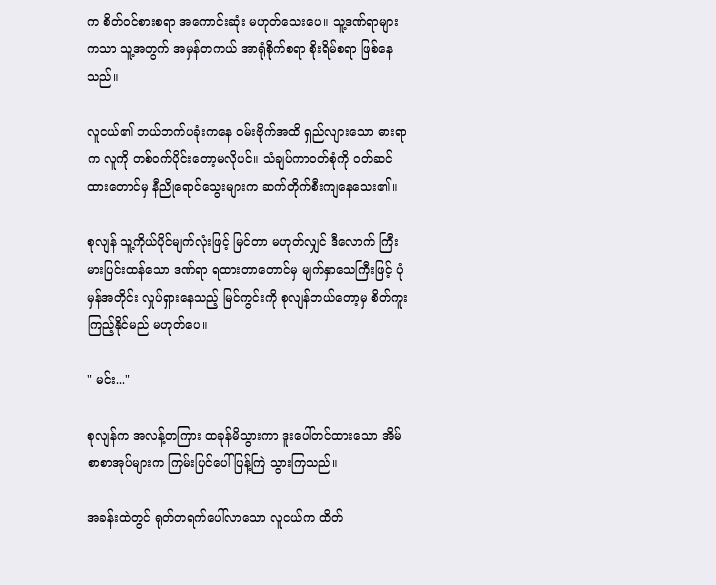က စိတ်ဝင်စားစရာ အကောင်းဆုံး မဟုတ်သေးပေ။ သူ့ဒဏ်ရာ‌များကသာ သူ့အတွက် အမှန်တကယ် အာရုံစိုက်စရာ စိုးရိမ်စရာ ဖြစ်နေသည်။

လူငယ်၏ ဘယ်ဘက်ပခုံးကနေ ဝမ်းဗိုက်အထိ ရှည်လျားသော ဓားရာက လူကို တစ်ဝက်ပိုင်းတော့မလိုပင်။ သံချပ်ကာဝတ်စုံကို ဝတ်ဆင်ထားတောင်မှ နီညိုရောင်သွေးများက ဆက်တိုက်စီးကျနေသေး၏။

စုလျန် သူ့ကိုယ်ပိုင်မျက်လုံးဖြင့် မြင်တာ မဟုတ်လျှင် ဒီလောက် ကြီးမားပြင်းထန်သော ဒဏ်ရာ ရထားတာတောင်မှ မျက်နှာသေကြီးဖြင့် ပုံမှန်အတိုင်း လှုပ်ရှားနေသည့် မြင်ကွင်းကို စုလျန်ဘယ်တော့မှ စိတ်ကူးကြည့်နိုင်မည် မဟုတ်ပေ။

" မင်း..."

စုလျန်က အလန့်တကြား ထခုန်မိသွားကာ ဒူးပေါ်တင်ထားသော အိမ်စာစာအုပ်များက ကြမ်းပြင်ပေါ် ပြန့်ကြဲ သွားကြသည်။

အခန်းထဲတွင် ရုတ်တရက်ပေါ်လာသော လူငယ်က ထိတ်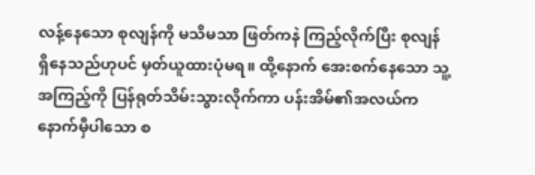လန့်နေသော စုလျန်ကို မသိမသာ ဖြတ်ကနဲ ကြည့်လိုက်ပြီး စုလျန် ရှိနေသည်ဟုပင် မှတ်ယူထားပုံမရ။ ထို့နောက် အေးစက်နေသော သူ့အကြည့်ကို ပြန်ရုတ်သိမ်းသွားလိုက်ကာ ပန်းအိမ်၏အလယ်က နောက်မှီပါသော စ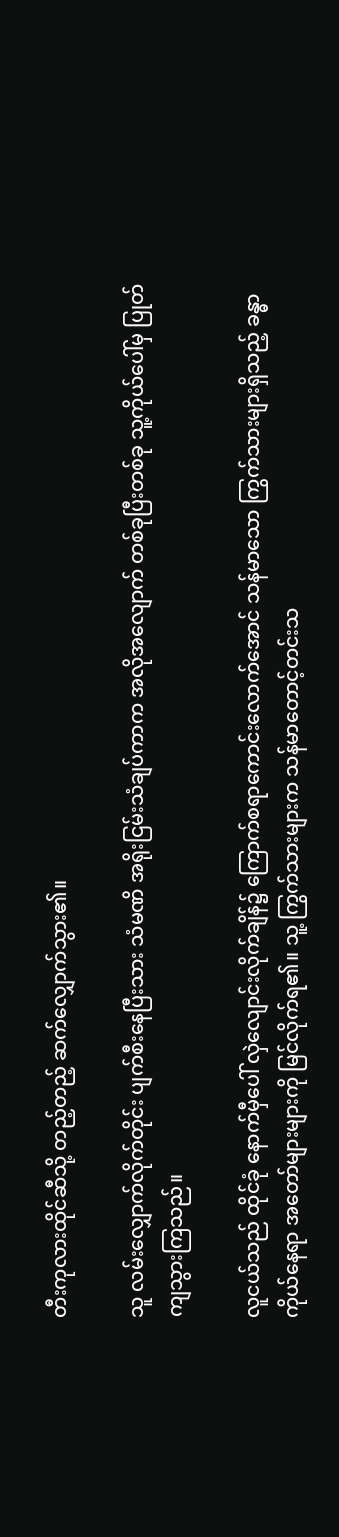တီးကုလားထိုင်ဆီသို့ တည့်တည့် ဆက်လျှောက်သွား၏။

သူ လမ်းလျှောက်လိုက်တိုင်း ပျက်စီးနေပြီးသား သံမဏိ အရိုးငြမ်းသံချပ်ကာက အလိုအလျောက် တစ်ခုပြီးတစ်ခု သူ့ကိုယ်ပေါ်မှ ပြုတ်ကျသွားကြသည်။

လူငယ်သည် ထိုင်ခုံ နောက်မှီပေါ် လှဲလျောင်းလိုက်ချိန်၌ ကြောက်စရာကောင်းလောက်အောင် သန်မာသော ကြွက်သားများရှိသည့် ခန္ဓာကိုယ်နေရာ အတော်များများကို မြင်လိုက်ရ၏။ သူ့ ကြွက်သားများက သန်မာတောင့်တင်းသ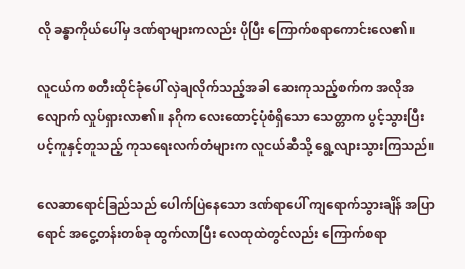လို ခန္ဓာကိုယ်ပေါ်မှ ဒဏ်ရာများကလည်း ပိုပြီး ကြောက်စရာကောင်းလေ၏။

လူငယ်က စတီးထိုင်ခုံပေါ် လှဲချလိုက်သည့်အခါ ဆေးကုသည့်စက်က အလိုအလျောက် လှုပ်ရှားလာ၏။ နဂိုက လေးထောင့်ပုံစံရှိသော သေတ္တာက ပွင့်သွားပြီး ပင့်ကူနှင့်တူသည့် ကုသရေးလက်တံများက လူငယ်ဆီသို့ ရွေ့လျားသွားကြသည်။

လေဆာရောင်ခြည်သည် ပေါက်ပြဲနေသော ဒဏ်ရာပေါ် ကျရောက်သွားချိန် အပြာရောင် အငွေ့တန်းတစ်ခု ထွက်လာပြီး လေထုထဲတွင်လည်း ကြောက်စရာ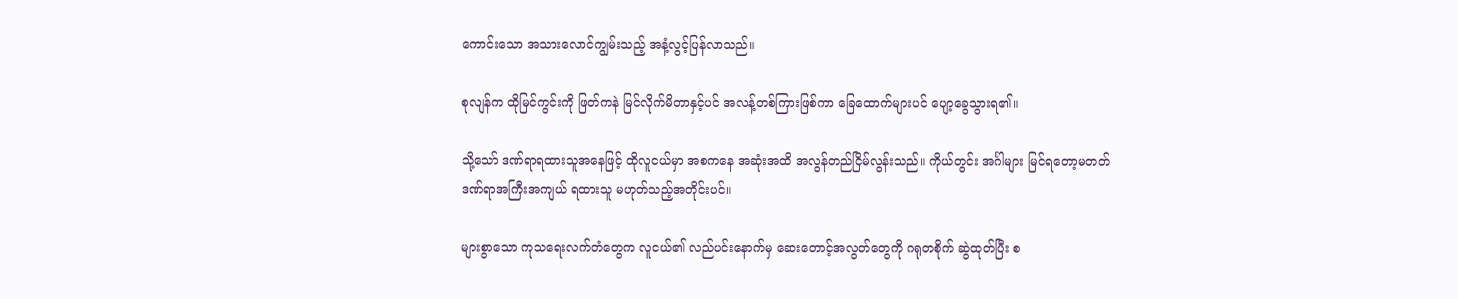ကောင်းသော အသားလောင်ကျွမ်းသည့် အနံ့လွင့်ပြန်လာသည်။

စုလျန်က ထိုမြင်ကွင်းကို ဖြတ်ကနဲ မြင်လိုက်မိတာနှင့်ပင် အလန့်တစ်ကြားဖြစ်ကာ ခြေထောက်များပင် ပျော့ခွေသွားရ၏။

သို့သော် ဒဏ်ရာရထားသူအနေဖြင့် ထိုလူငယ်မှာ အစကနေ အဆုံးအထိ အလွန်တည်ငြိမ်လွန်းသည်။ ကိုယ်တွင်း အင်္ဂါများ မြင်ရတော့မတတ် ဒဏ်ရာအကြီးအကျယ် ရထားသူ မဟုတ်သည့်အတိုင်းပင်။

များစွာသော ကုသရေးလက်တံတွေက လူငယ်၏ လည်ပင်းနောက်မှ ဆေးတောင့်အလွတ်တွေကို ဂရုတစိုက် ဆွဲထုတ်ပြီး စ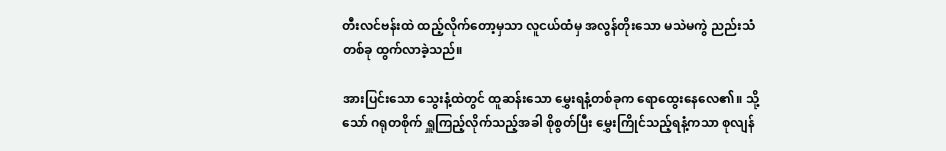တီးလင်ဗန်းထဲ ထည့်လိုက်တော့မှသာ လူငယ်ထံမှ အလွန်တိုးသော မသဲမကွဲ ညည်းသံတစ်ခု ထွက်လာခဲ့သည်။

အားပြင်းသော သွေးနံ့ထဲတွင် ထူဆန်းသော မွှေးရနံ့တစ်ခုက ရောထွေးနေလေ၏။ သို့သော် ဂရုတစိုက် ရှူကြည့်လိုက်သည့်အခါ စိုစွတ်ပြီး မွှေးကြိုင်သည့်ရနံ့ကသာ စုလျန်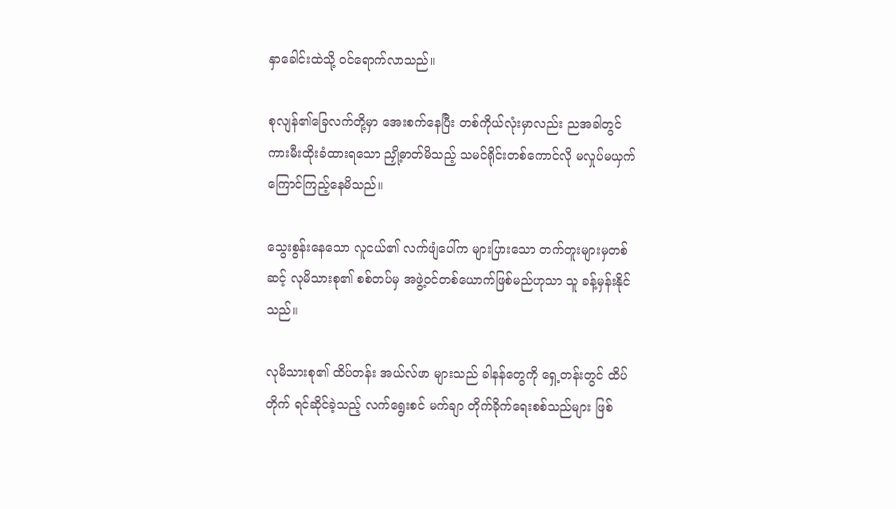နှာခေါင်းထဲသို့ ဝင်ရောက်လာသည်။

စုလျန်၏ခြေလက်တို့မှာ အေးစက်နေပြီး တစ်ကိုယ်လုံးမှာလည်း ညအခါတွင် ကားမီးထိုးခံထားရသော ညှို့ဓာတ်မိသည့် သမင်ရိုင်းတစ်ကောင်လို မလှုပ်မယှက် ကြောင်ကြည့်နေမိသည်။

သွေးစွန်းနေသော လူငယ်၏ လက်ဖျံပေါ်က များပြားသော တက်တူးများမှတစ်ဆင့် လုမိသားစု၏ စစ်တပ်မှ အဖွဲ့ဝင်‌တစ်ယောက်ဖြစ်မည်ဟုသာ သူ ခန့်မှန်းနိုင်သည်။

လုမိသားစု၏ ထိပ်တန်း အယ်လ်ဖာ များသည် ခါနန်တွေကို ရှေ့တန်းတွင် ထိပ်တိုက် ရင်ဆိုင်ခဲ့သည့် လက်ရွေးစင် မက်ချာ တိုက်ခိုက်ရေးစစ်သည်များ ဖြစ်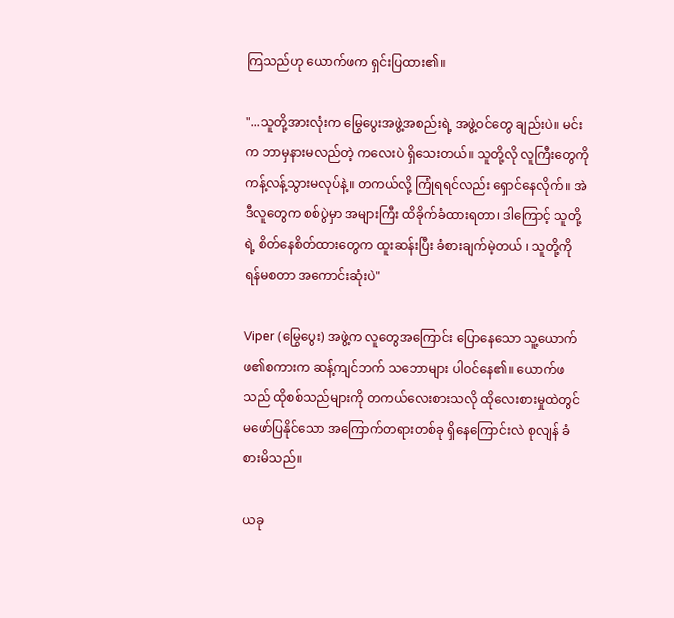ကြသည်ဟု ယောက်ဖက ရှင်းပြထား၏။

"...သူတို့အားလုံးက မြွေပွေးအဖွဲ့အစည်းရဲ့ အဖွဲ့ဝင်တွေ ချည်းပဲ။ မင်းက ဘာမှနားမလည်တဲ့ ကလေးပဲ ရှိသေးတယ်။ သူတို့လို လူကြီးတွေကို ကန့်လန့်သွားမလုပ်နဲ့။ တကယ်လို့ ကြုံရရင်လည်း ရှောင်နေလိုက်။ အဲဒီလူတွေက စစ်ပွဲမှာ အများကြီး ထိခိုက်ခံထားရတာ၊ ဒါကြောင့် သူတို့ရဲ့ စိတ်နေစိတ်ထားတွေက ထူးဆန်းပြီး ခံစားချက်မဲ့တယ် ၊ သူတို့ကို ရန်မစတာ အကောင်းဆုံးပဲ"

Viper (မြွေပွေး) အဖွဲ့က လူတွေအကြောင်း ပြောနေသော သူ့ယောက်ဖ၏စကားက ဆန့်ကျင်ဘက် သဘောများ ပါဝင်နေ၏။ ယောက်ဖသည် ထိုစစ်သည်များကို တကယ်လေးစားသလို ထိုလေးစားမှုထဲတွင် မဖော်ပြနိုင်သော အကြောက်တရားတစ်ခု ရှိနေကြောင်းလဲ စုလျန် ခံစားမိသည်။

ယခု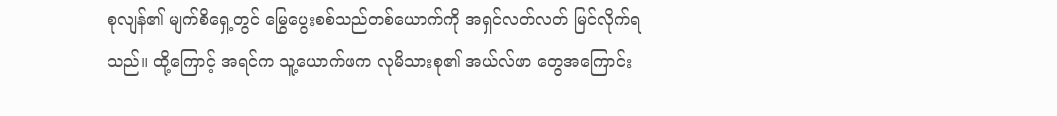စုလျန်၏ မျက်စိရှေ့တွင် မြွေပွေးစစ်သည်တစ်ယောက်ကို အရှင်လတ်လတ် မြင်လိုက်ရသည်။ ထို့ကြောင့် အရင်က သူ့ယောက်ဖက လုမိသားစု၏ အယ်လ်ဖာ တွေအကြောင်း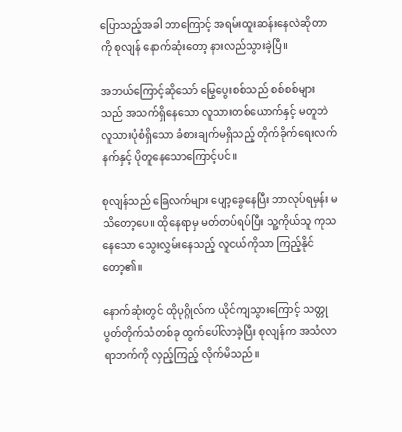ပြောသည့်အခါ ဘာကြောင့် အရမ်းထူးဆန်းနေလဲဆိုတာကို စုလျန် နောက်ဆုံးတော့ နားလည်သွားခဲ့ပြီ။

အဘယ်ကြောင့်ဆိုသော် မြွေပွေးစစ်သည် စစ်စစ်များသည် အသက်ရှိနေသော လူသားတစ်ယောက်နှင့် မတူဘဲ လူသားပုံစံရှိသော ခံစားချက်မရှိသည့် တိုက်ခိုက်ရေးလက်နက်နှင့် ပိုတူနေသောကြောင့်ပင်။

စုလျန်သည် ခြေလက်များ ပျော့ခွေနေပြီး ဘာလုပ်ရမှန်း မသိတော့ပေ။ ထိုနေရာမှ မတ်တပ်ရပ်ပြီး သူ့ကိုယ်သူ ကုသနေသော သွေးလွှမ်းနေသည့် လူငယ်ကိုသာ ကြည့်နိုင်တော့၏။

နောက်ဆုံးတွင် ထိုပုဂ္ဂိုလ်က ယိုင်ကျသွားကြောင့် သတ္တုပွတ်တိုက်သံတစ်ခု ထွက်ပေါ်လာခဲ့ပြီး စုလျန်က အသံလာရာဘက်ကို လှည့်ကြည့် လိုက်မိသည်။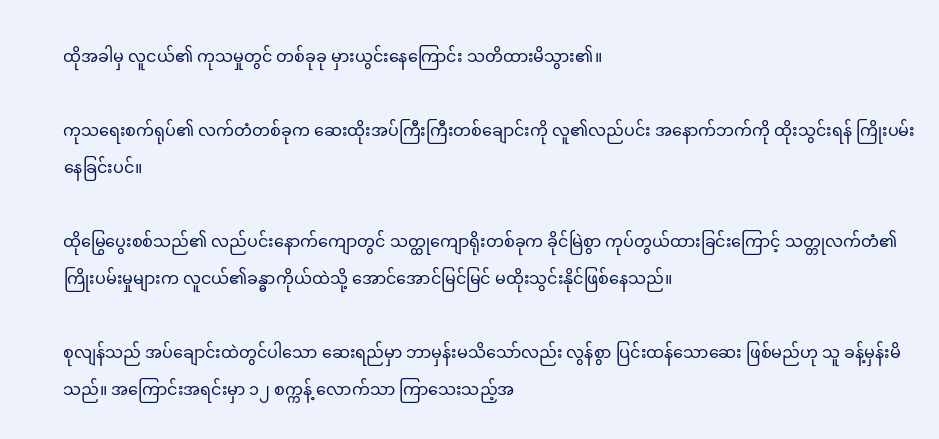ထိုအခါမှ လူငယ်၏ ကုသမှုတွင် တစ်ခုခု မှားယွင်းနေကြောင်း သတိထားမိသွား၏။

ကုသရေးစက်ရုပ်၏ လက်တံတစ်ခုက ဆေးထိုးအပ်ကြီးကြီးတစ်ချောင်းကို လူ၏လည်ပင်း အနောက်ဘက်ကို ထိုးသွင်းရန် ကြိုးပမ်းနေခြင်းပင်။

ထိုမြွေပွေးစစ်သည်၏ လည်ပင်းနောက်ကျောတွင် သတ္ထုကျောရိုးတစ်ခုက ခိုင်မြဲစွာ ကုပ်တွယ်ထားခြင်းကြောင့် သတ္တုလက်တံ၏ ကြိုးပမ်းမှုများက လူငယ်၏ခန္ဓာကိုယ်ထဲသို့ အောင်အောင်မြင်မြင် မထိုးသွင်းနိုင်ဖြစ်နေသည်။

စုလျန်သည် အပ်ချောင်းထဲတွင်ပါသော ဆေး‌ရည်မှာ ဘာမှန်းမသိသော်လည်း လွန်စွာ ပြင်းထန်သောဆေး ဖြစ်မည်ဟု သူ ခန့်မှန်းမိသည်။ အကြောင်းအရင်းမှာ ၁၂ စက္ကန့် လောက်သာ ကြာသေးသည့်အ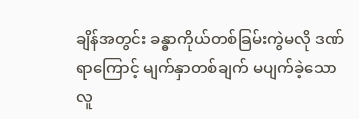ချိန်အတွင်း ခန္ဓာကိုယ်တစ်ခြမ်းကွဲမလို ဒဏ်ရာကြောင့် မျက်နှာတစ်ချက် မပျက်ခဲ့သော လူ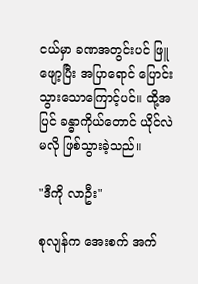ငယ်မှာ ခဏအတွင်းပင် ဖြူဖျော့ပြီး အပြာရောင် ပြောင်းသွားသောကြောင့်ပင်။ ထို့အပြင် ခန္ဓာကိုယ်တောင် ယိုင်လဲမလို ဖြစ်သွားခဲ့သည်။

"ဒီကို လာဦး"

စုလျန်က အေးစက် အက်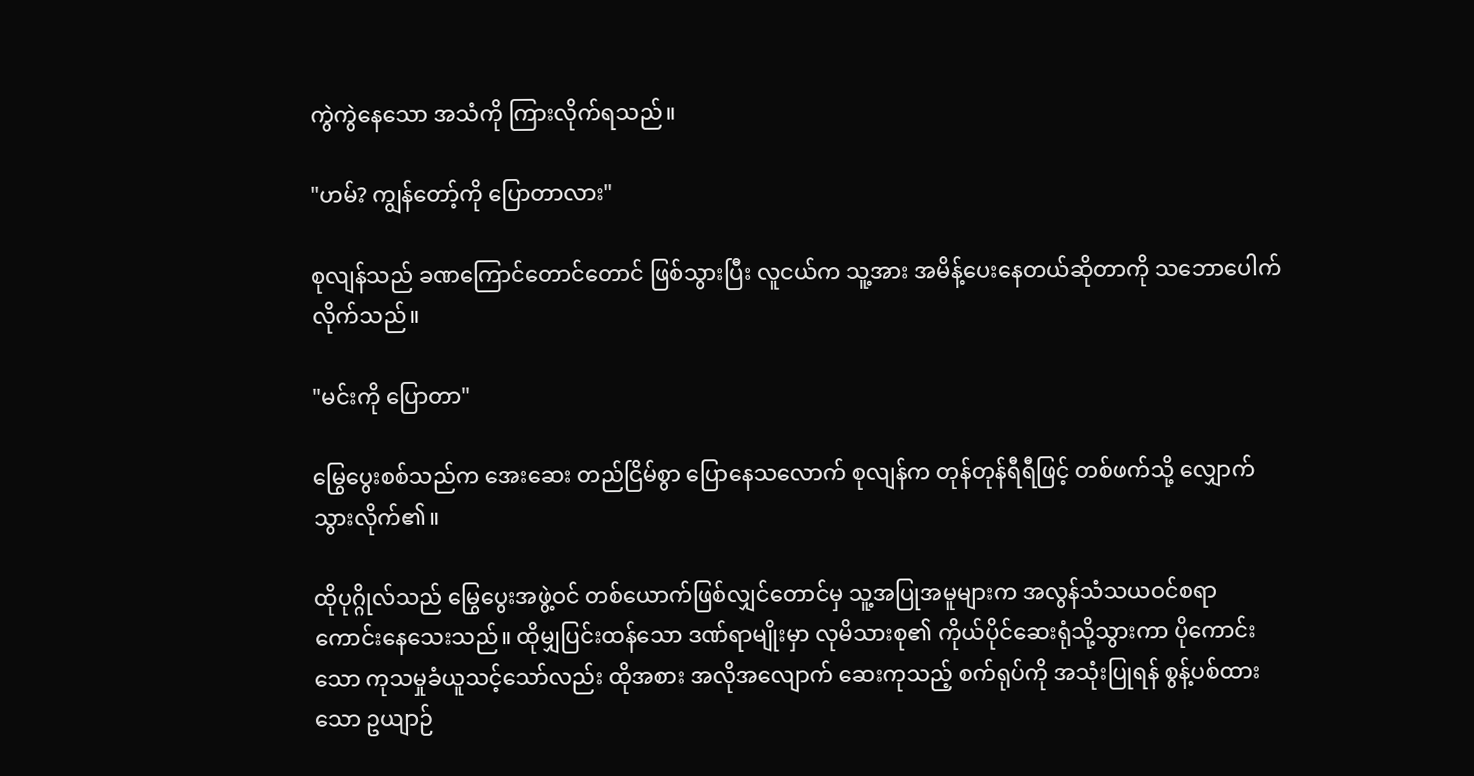ကွဲကွဲနေသော အသံကို ကြားလိုက်ရသည်။

"ဟမ်? ကျွန်တော့်ကို ပြောတာလား"

စုလျန်သည် ခဏကြောင်တောင်တောင် ဖြစ်သွားပြီး လူငယ်က သူ့အား အမိန့်ပေးနေတယ်ဆိုတာကို သဘောပေါက်လိုက်သည်။

"မင်းကို ပြောတာ"

မြွေပွေးစစ်သည်က အေးဆေး တည်ငြိမ်စွာ ပြောနေသလောက် စုလျန်က တုန်တုန်ရီရီဖြင့် တစ်ဖက်သို့ လျှောက်သွားလိုက်၏။

ထိုပုဂ္ဂိုလ်သည် မြွေပွေးအဖွဲ့ဝင် တစ်ယောက်ဖြစ်လျှင်တောင်မှ သူ့အပြုအမူများက အလွန်သံသယဝင်စရာ ကောင်းနေသေးသည်။ ထိုမျှပြင်းထန်သော ဒဏ်ရာမျိုးမှာ လုမိသားစု၏ ကိုယ်ပိုင်ဆေးရုံသို့သွားကာ ပိုကောင်းသော ကုသမှုခံယူသင့်သော်လည်း ထိုအစား အလိုအလျောက် ဆေးကုသည့် စက်ရုပ်ကို အသုံးပြုရန် စွန့်ပစ်ထားသော ဥယျာဉ်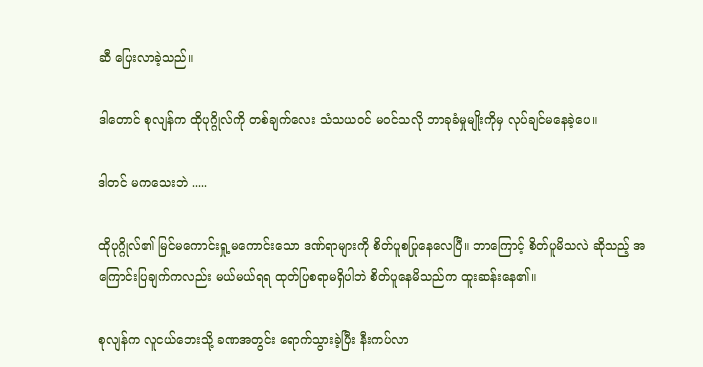ဆီ ပြေးလာခဲ့သည်။

ဒါတောင် စုလျန်က ထိုပုဂ္ဂိုလ်ကို တစ်ချက်လေး သံသယဝင် မဝင်သလို ဘာခုခံမှုမျိုးကိုမှ လုပ်ချင်မနေခဲ့ပေ။

ဒါတင် မကသေးဘဲ .....

ထိုပုဂ္ဂိုလ်၏ မြင်မကောင်းရှု့မကောင်းသော ဒဏ်ရာများကို စိတ်ပူစပြုနေလေပြီ။ ဘာကြောင့် စိတ်ပူမိသလဲ ဆိုသည့် အကြောင်းပြချက်ကလည်း မယ်မယ်ရရ ထုတ်ပြစရာမရှိပါဘဲ စိတ်ပူနေမိသည်က ထူးဆန်းနေ၏။

စုလျန်က လူငယ်ဘေးသို့ ခဏအတွင်း ရောက်သွားခဲ့ပြီး နီးကပ်လာ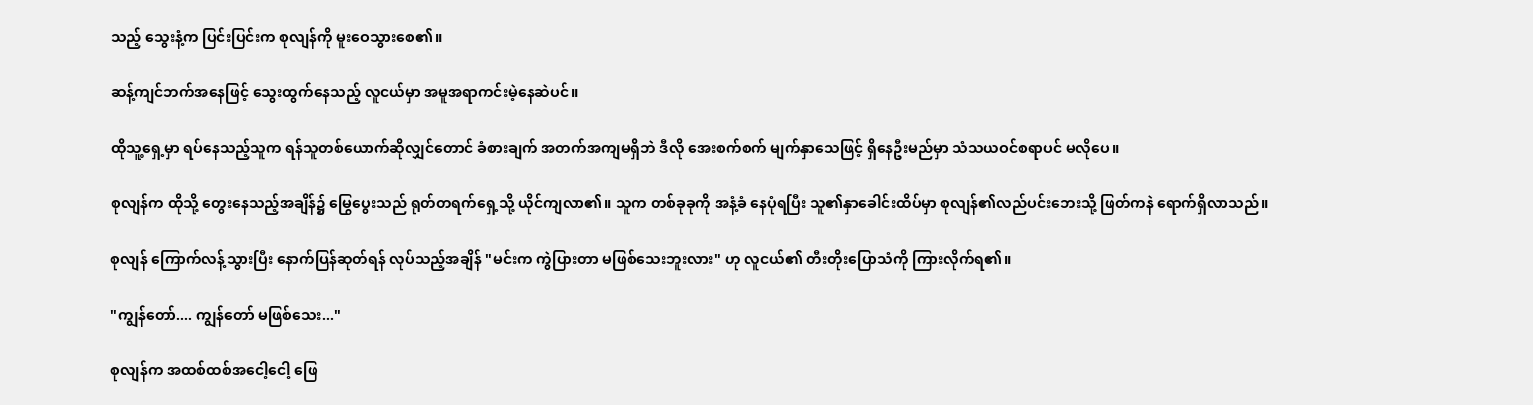သည့် သွေးနံ့က ပြင်းပြင်းက စုလျန်ကို မူးဝေသွားစေ၏။

ဆန့်ကျင်ဘက်အနေဖြင့် သွေးထွက်နေသည့် လူငယ်မှာ အမူအရာကင်းမဲ့နေဆဲပင်။

ထိုသူ့ရှေ့မှာ ရပ်နေသည့်သူက ရန်သူတစ်ယောက်ဆိုလျှင်တောင် ခံစားချက် အတက်အကျမရှိဘဲ ဒီလို အေးစက်စက် မျက်နှာသေဖြင့် ရှိနေဦးမည်မှာ သံသယဝင်စရာပင် မလိုပေ။

စုလျန်က ထိုသို့ တွေးနေသည့်အချိန်၌ မြွေပွေးသည် ရုတ်တရက်ရှေ့သို့ ယိုင်ကျလာ၏။ သူက တစ်ခုခုကို အနံ့ခံ နေပုံရပြီး သူ၏နှာခေါင်းထိပ်မှာ စုလျန်၏လည်ပင်းဘေးသို့ ဖြတ်ကနဲ ရောက်ရှိလာသည်။

စုလျန် ကြောက်လန့်သွားပြီး နောက်ပြန်ဆုတ်ရန် လုပ်သည့်အချိန် "မင်းက ကွဲပြားတာ မဖြစ်သေးဘူးလား" ဟု လူငယ်၏ တီးတိုးပြောသံကို ကြားလိုက်ရ၏။

"ကျွန်တော်.... ကျွန်တော် မဖြစ်သေး..."

စုလျန်က အထစ်ထစ်အငေါ့ငေါ့ ဖြေ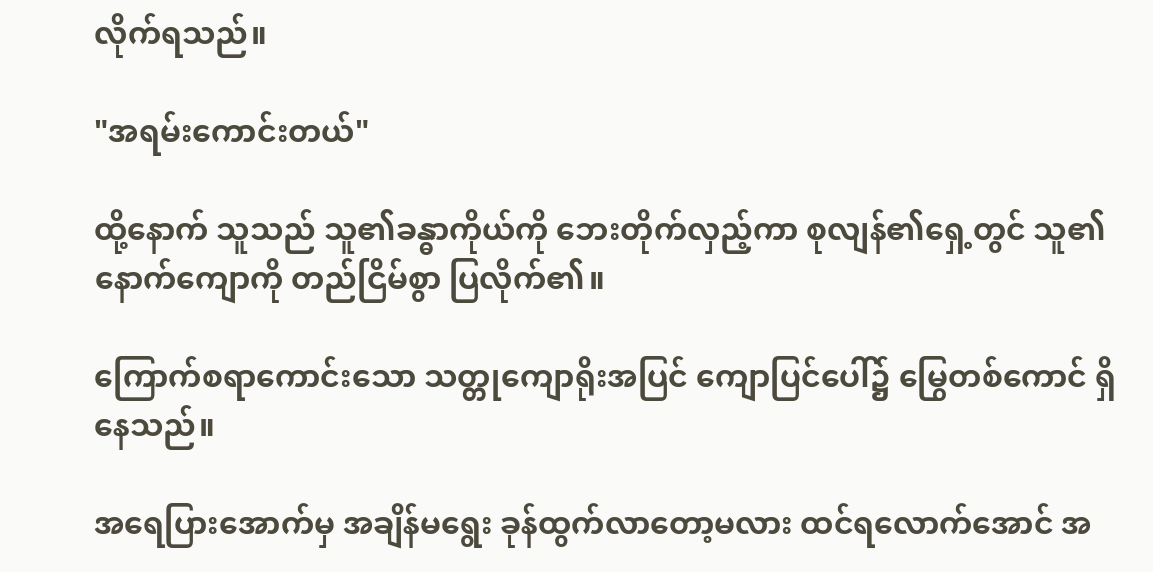လိုက်ရသည်။

"အရမ်းကောင်းတယ်"

ထို့နောက် သူသည် သူ၏ခန္ဓာကိုယ်ကို ဘေးတိုက်လှည့်ကာ စုလျန်၏ရှေ့တွင် သူ၏နောက်ကျောကို တည်ငြိမ်စွာ ပြလိုက်၏။

ကြောက်စရာကောင်းသော သတ္တုကျောရိုးအပြင် ကျောပြင်ပေါ်၌ မြွေတစ်ကောင် ရှိနေသည်။

အရေပြားအောက်မှ အချိန်မရွေး ခုန်ထွက်လာတော့မလား ထင်ရလောက်အောင် အ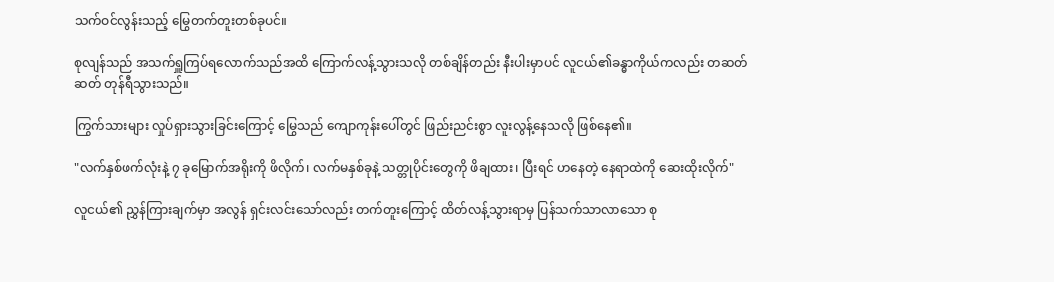သက်ဝင်လွန်းသည့် မြွေတက်တူးတစ်ခုပင်။

စုလျန်သည် အသက်ရှူကြပ်ရလောက်သည်အထိ ကြောက်လန့်သွားသလို တစ်ချိန်တည်း နီးပါးမှာပင် လူငယ်၏ခန္ဓာကိုယ်ကလည်း တဆတ်ဆတ် တုန်ရီသွားသည်။

ကြွက်သားများ လှုပ်ရှားသွားခြင်းကြောင့် မြွေသည် ကျောကုန်းပေါ်တွင် ဖြည်းညင်းစွာ လူးလွန့်နေသလို ဖြစ်နေ၏။

"လက်နှစ်ဖက်လုံးနဲ့ ၇ ခုမြောက်အရိုးကို ဖိလိုက်၊ လက်မနှစ်ခုနဲ့ သတ္တုပိုင်းတွေ‌ကို ဖိချထား၊ ပြီးရင် ဟနေတဲ့ နေရာထဲကို ဆေးထိုးလိုက်"

လူငယ်၏ ညွှန်ကြားချက်မှာ အလွန် ရှင်းလင်းသော်လည်း တက်တူးကြောင့် ထိတ်လန့်သွားရာမှ ပြန်သက်သာလာသော စု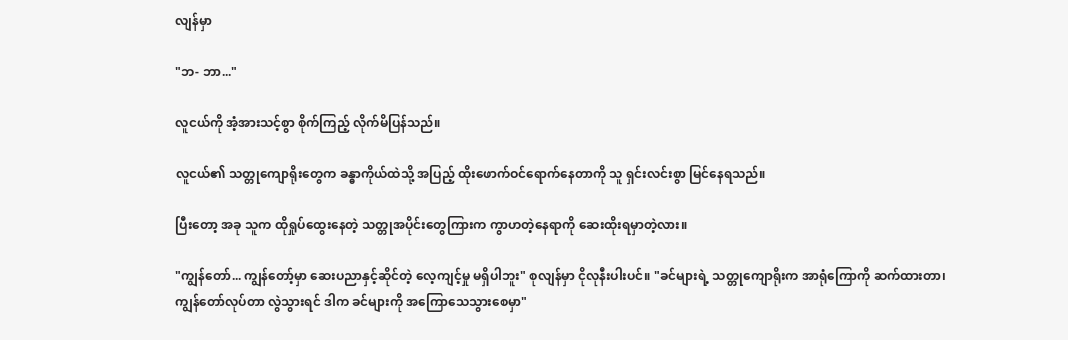လျန်မှာ

"ဘ- ဘာ..."

လူငယ်ကို အံ့အားသင့်စွာ စိုက်ကြည့် လိုက်မိပြန်သည်။

လူငယ်၏ သတ္တုကျောရိုးတွေက ခန္ဓာကိုယ်ထဲသို့ အပြည့် ထိုးဖောက်ဝင်ရောက်နေတာကို သူ ရှင်းလင်းစွာ မြင်နေရသည်။

ပြီးတော့ အခု သူက ထိုရှုပ်ထွေးနေတဲ့ သတ္တုအပိုင်းတွေကြားက ကွာဟတဲ့နေရာကို ဆေးထိုးရမှာတဲ့လား။

"ကျွန်တော်... ကျွန်တော့်မှာ ဆေးပညာနှင့်ဆိုင်တဲ့ လေ့ကျင့်မှု မရှိပါဘူး" စုလျန်မှာ ငိုလုနီးပါးပင်။ "ခင်များရဲ့ သတ္တုကျောရိုးက အာရုံကြောကို ဆက်ထားတာ၊ ကျွန်တော်လုပ်တာ လွဲသွားရင် ဒါက ခင်များကို အကြောသေသွားစေမှာ"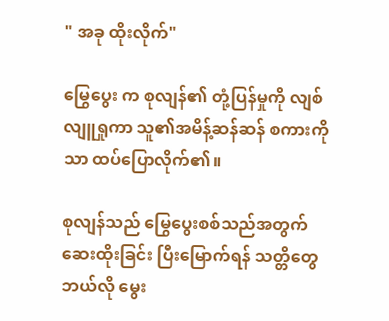" အခု ထိုးလိုက်"

မြွေပွေး က စုလျန်၏ တုံ့ပြန်မှုကို လျစ်လျူရှုကာ သူ၏အမိန့်ဆန်ဆန် စကားကိုသာ ထပ်ပြောလိုက်၏။

စုလျန်သည် မြွေပွေးစစ်သည်အတွက် ဆေးထိုးခြင်း ပြီးမြောက်ရန် သတ္တိတွေ ဘယ်လို မွေး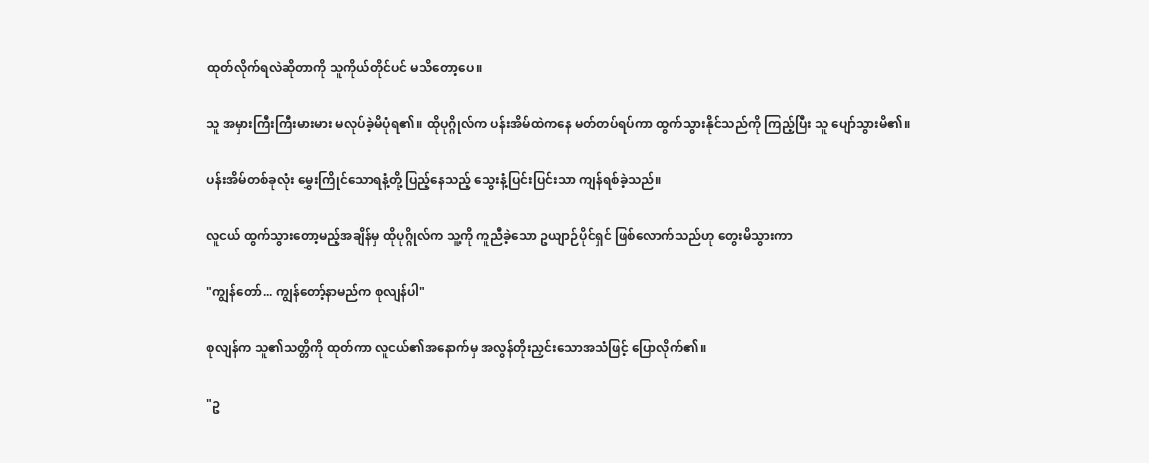ထုတ်လိုက်ရလဲဆိုတာကို သူကိုယ်တိုင်ပင် မသိတော့ပေ။

သူ အမှားကြီးကြီးမားမား မလုပ်ခဲ့မိပုံရ၏။ ထိုပုဂ္ဂိုလ်က ပန်းအိမ်ထဲကနေ မတ်တပ်ရပ်ကာ ထွက်သွားနိုင်သည်ကို ကြည့်ပြီး သူ ပျော်သွားမိ၏။

ပန်းအိမ်တစ်ခုလုံး မွှေးကြိုင်သောရနံ့တို့ ပြည့်နေသည့် သွေးနံ့ပြင်းပြင်းသာ ကျန်ရစ်ခဲ့သည်။

လူငယ် ထွက်သွားတော့မည့်အချိန်မှ ထိုပုဂ္ဂိုလ်က သူ့ကို ကူညီခဲ့သော ဥယျာဉ်ပိုင်ရှင် ဖြစ်လောက်သည်ဟု တွေးမိသွားကာ

"ကျွန်တော်... ကျွန်တော့်နာမည်က စုလျန်ပါ"

စုလျန်က သူ၏သတ္တိကို ထုတ်ကာ လူငယ်၏အနောက်မှ အလွန်တိုးညှင်းသောအသံဖြင့် ပြောလိုက်၏။

"ဥ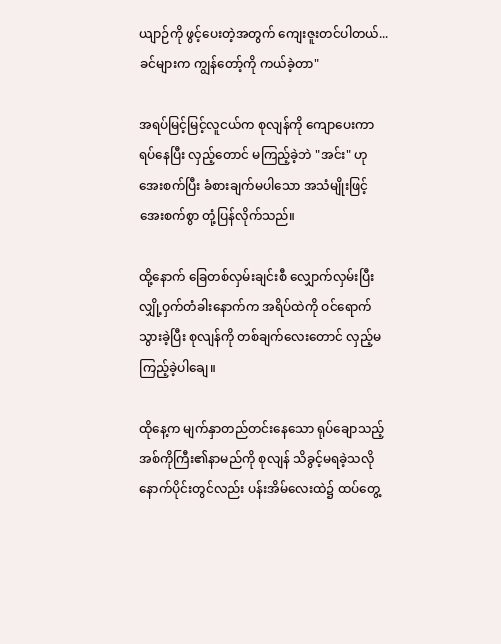ယျာဉ်ကို ဖွင့်ပေးတဲ့အတွက် ကျေးဇူးတင်ပါတယ်... ခင်များက ကျွန်တော့်ကို ကယ်ခဲ့တာ"

အရပ်မြင့်မြင့်လူငယ်က စုလျန်ကို ကျောပေးကာ ရပ်နေပြီး လှည့်တောင် မကြည့်ခဲ့ဘဲ "အင်း" ဟု အေးစက်ပြီး ခံစားချက်မပါသော အသံမျိုးဖြင့် အေးစက်စွာ တုံ့ပြန်လိုက်သည်။

ထို့နောက် ခြေတစ်လှမ်းချင်းစီ လျှောက်လှမ်းပြီး လျှို့ဝှက်တံခါးနောက်က အရိပ်ထဲကို ဝင်ရောက်သွားခဲ့ပြီး စုလျန်ကို တစ်ချက်လေးတောင် လှည့်မကြည့်ခဲ့ပါချေ။

ထိုနေ့က မျက်နှာတည်တင်းနေသော ရုပ်ချောသည့် အစ်ကိုကြီး၏နာမည်ကို စုလျန် သိခွင့်မရခဲ့သလို နောက်ပိုင်းတွင်လည်း ပန်းအိမ်လေးထဲ၌ ထပ်တွေ့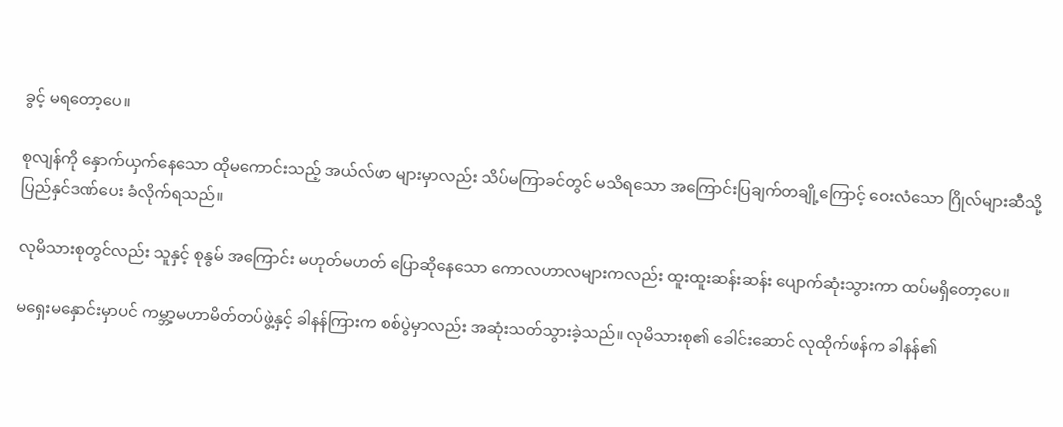ခွင့် မရတော့ပေ။

စုလျန်ကို နှောက်ယှက်နေသော ထိုမကောင်းသည့် အယ်လ်ဖာ များမှာလည်း သိပ်မကြာခင်တွင် မသိရသော အကြောင်းပြချက်တချို့ကြောင့် ဝေးလံသော ဂြိုလ်များဆီသို့ ပြည်နှင်ဒဏ်ပေး ခံလိုက်ရသည်။

လုမိသားစုတွင်လည်း သူနှင့် စုနွမ် အကြောင်း မဟုတ်မဟတ် ပြောဆိုနေသော ကောလဟာလများကလည်း ထူးထူးဆန်းဆန်း ပျောက်ဆုံးသွားကာ ထပ်မရှိတော့ပေ။

မရှေးမနှောင်းမှာပင် ကမ္ဘာ့မဟာမိတ်တပ်ဖွဲ့နှင့် ခါနန်ကြားက စစ်ပွဲမှာလည်း အဆုံးသတ်သွားခဲ့သည်။ လုမိသားစု၏ ခေါင်းဆောင် လုထိုက်ဖန်က ခါနန်၏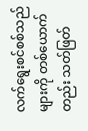လက်ရွေးစင်စစ်သည်များကို တစ်ယောက်တည်း သတ်ဖြတ်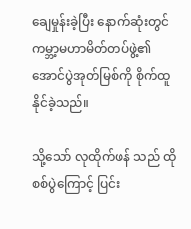ချေမှုန်းခဲ့ပြီး နောက်ဆုံးတွင် ကမ္ဘာ့မဟာမိတ်တပ်ဖွဲ့၏ အောင်ပွဲအုတ်မြစ်ကို စိုက်ထူနိုင်ခဲ့သည်။

သို့သော် လုထိုက်ဖန် သည် ထိုစစ်ပွဲကြောင့် ပြင်း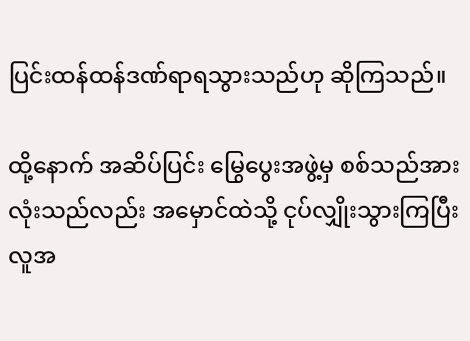ပြင်းထန်ထန်ဒဏ်ရာရသွားသည်ဟု ဆိုကြသည်။

ထို့နောက် အဆိပ်ပြင်း မြွေပွေးအဖွဲ့မှ စစ်သည်အားလုံးသည်လည်း အမှောင်ထဲသို့ ငုပ်လျှိုးသွားကြပြီး လူအ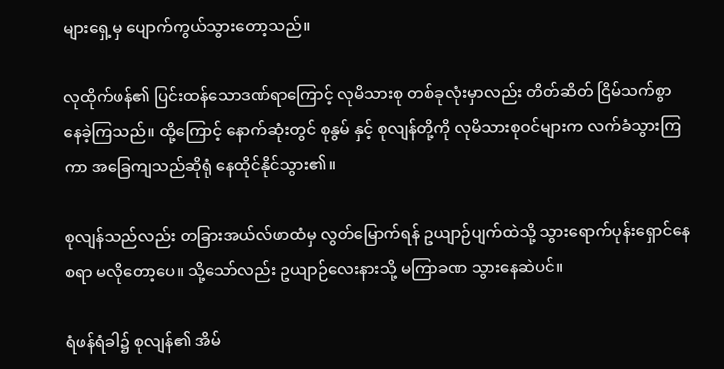များရှေ့မှ ပျောက်ကွယ်သွားတော့သည်။

လုထိုက်ဖန်၏ ပြင်းထန်သောဒဏ်ရာကြောင့် လုမိသားစု တစ်ခုလုံးမှာလည်း တိတ်ဆိတ် ငြိမ်သက်စွာ နေခဲ့ကြသည်။ ထို့ကြောင့် နောက်ဆုံးတွင် စုနွမ် နှင့် စုလျန်တို့ကို လုမိသားစုဝင်များက လက်ခံသွားကြကာ အခြေကျသည်ဆိုရုံ နေထိုင်နိုင်သွား၏။

စုလျန်သည်လည်း တခြားအယ်လ်ဖာထံမှ လွတ်မြောက်ရန် ဥယျာဉ်ပျက်ထဲသို့ သွားရောက်ပုန်းရှောင်နေစရာ မလိုတော့ပေ။ သို့သော်လည်း ဥယျာဉ်လေးနားသို့ မကြာခဏ သွားနေဆဲပင်။

ရံဖန်ရံခါ၌ စုလျန်၏ အိမ်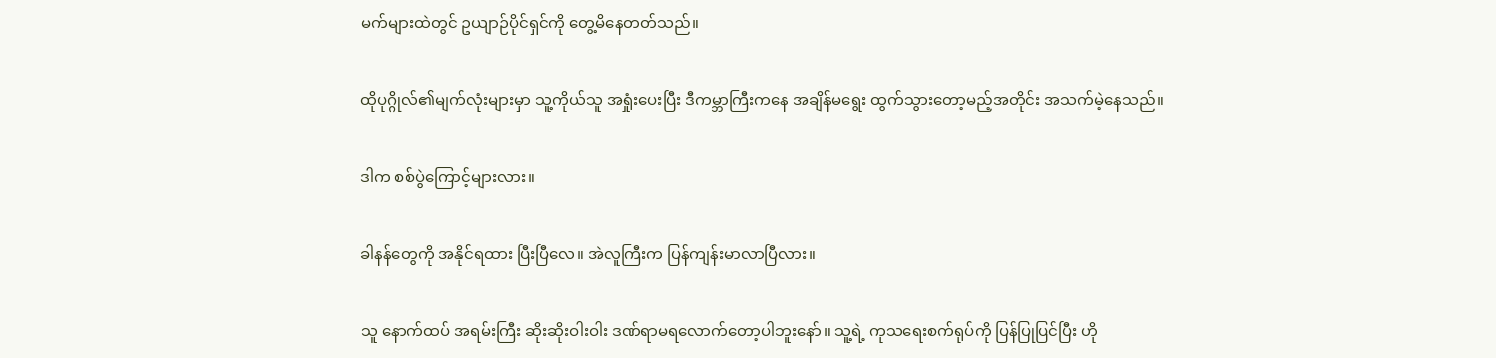မက်များထဲတွင် ဥယျာဉ်ပိုင်ရှင်ကို တွေ့မိနေတတ်သည်။

ထိုပုဂ္ဂိုလ်၏မျက်လုံးများမှာ သူ့ကိုယ်သူ အရှုံးပေးပြီး ဒီကမ္ဘာကြီးကနေ အချိန်မရွေး ထွက်သွားတော့မည့်အတိုင်း အသက်မဲ့နေသည်။

ဒါက စစ်ပွဲကြောင့်များလား။

ခါနန်တွေကို အနိုင်ရထား ပြီးပြီလေ။ အဲလူကြီးက ပြန်ကျန်းမာလာပြီလား။

သူ နောက်ထပ် အရမ်းကြီး ဆိုးဆိုးဝါးဝါး ဒဏ်ရာမရလောက်တော့ပါဘူးနော်။ သူ့ရဲ့ ကုသရေးစက်ရုပ်ကို ပြန်ပြုပြင်ပြီး ဟို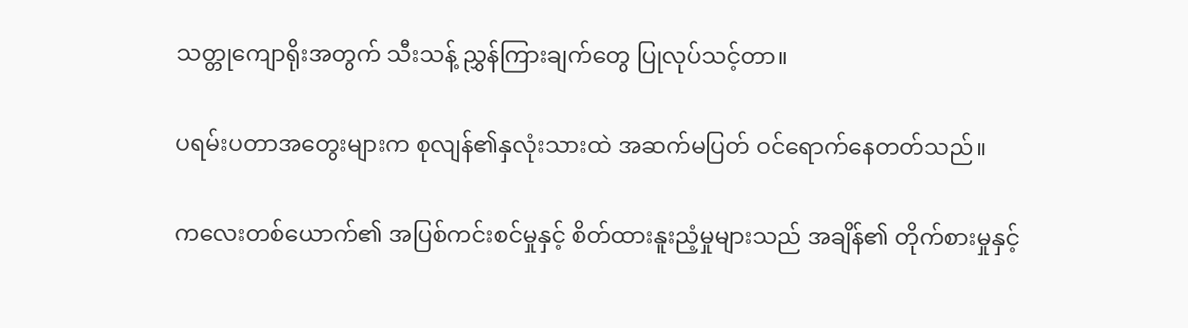သတ္တုကျောရိုးအတွက် သီးသန့် ညွှန်ကြားချက်တွေ ပြုလုပ်သင့်တာ။

ပရမ်းပတာအတွေးများက စုလျန်၏နှလုံးသားထဲ အဆက်မပြတ် ဝင်ရောက်နေတတ်သည်။

ကလေးတစ်ယောက်၏ အပြစ်ကင်းစင်မှုနှင့် စိတ်ထားနူးညံ့မှုများသည် အချိန်၏ တိုက်စားမှုနှင့်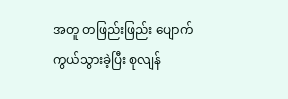အတူ တဖြည်းဖြည်း ပျောက်ကွယ်သွားခဲ့ပြီး စုလျန်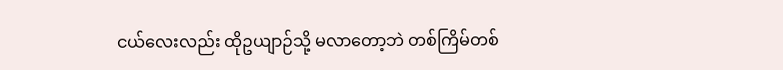ငယ်လေးလည်း ထိုဥယျာဉ်သို့ မလာတော့ဘဲ တစ်ကြိမ်တစ်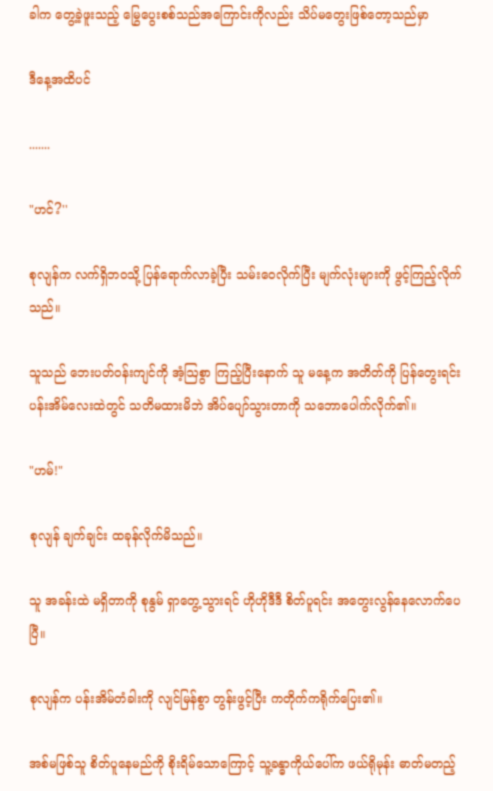ခါက တွေ့ခဲ့ဖူးသည့် မြွေပွေးစစ်သည်အကြောင်းကိုလည်း သိပ်မတွေးဖြစ်တော့သည်မှာ

ဒီနေ့အထိပင်

.......

"ဟင်?''

စုလျန်က လက်ရှိဘဝသို့ ပြန်ရောက်လာခဲ့ပြီး သမ်းဝေလိုက်ပြီး မျက်လုံးများကို ဖွင့်ကြည့်လိုက်သည်။

သူသည် ဘေးပတ်ဝန်းကျင်ကို အံ့ဩစွာ ကြည့်ပြီးနောက် သူ မနေ့က အတိတ်ကို ပြန်တွေးရင်း ပန်းအိမ်လေးထဲတွင် သတိမထားမိဘဲ အိပ်ပျော်သွားတာကို သဘောပေါက်လိုက်၏။

"ဟမ်!"

စုလျန် ချက်ချင်း ထခုန်လိုက်မိသည်။

သူ အခန်းထဲ မရှိတာကို စုနွမ် ရှာတွေ့သွားရင် ဟိုဟိုဒီဒီ စိတ်ပူရင်း အတွေးလွန်နေလောက်ပေပြီ။

စုလျန်က ပန်းအိမ်တံခါးကို လျင်မြန်စွာ တွန်းဖွင့်ပြီး ကတိုက်ကရိုက်ပြေး၏။

အစ်မဖြစ်သူ စိတ်ပူနေမည်ကို စိုးရိမ်သောကြောင့် သူ့ခန္ဓာကိုယ်ပေါ်က ဖယ်ရိုမုန်း ဓာတ်မတည့်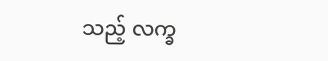သည့် လက္ခ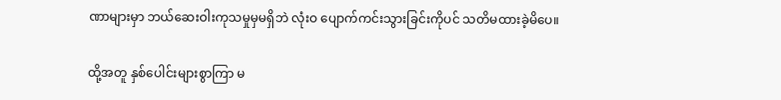ဏာများမှာ ဘယ်ဆေးဝါးကုသမှုမှမရှိဘဲ လုံးဝ ပျောက်ကင်းသွားခြင်းကိုပင် သတိမထားခဲ့မိပေ။

ထို့အတူ နှစ်ပေါင်းများစွာကြာ မ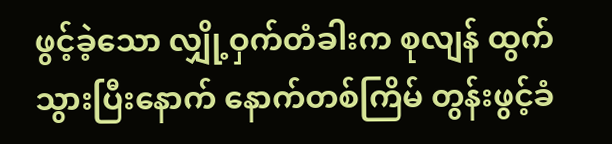ဖွင့်ခဲ့သော လျှို့ဝှက်တံခါးက စုလျန် ထွက်သွားပြီးနောက် နောက်တစ်ကြိမ် တွန်းဖွင့်ခံ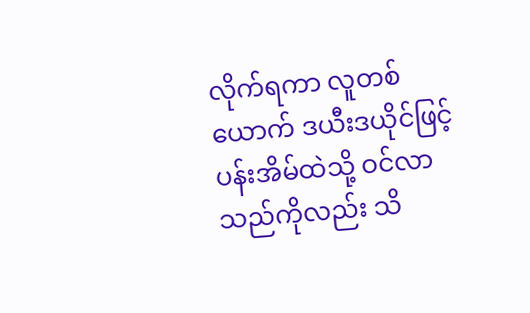လိုက်ရကာ လူတစ်ယောက် ဒယီးဒယိုင်ဖြင့် ပန်းအိမ်ထဲသို့ ဝင်လာသည်ကိုလည်း သိ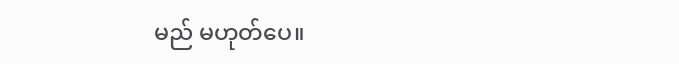မည် မဟုတ်ပေ။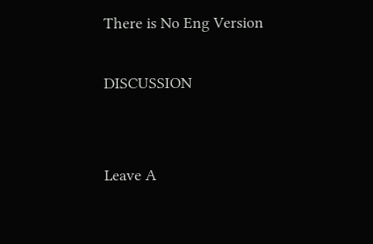There is No Eng Version

DISCUSSION


Leave A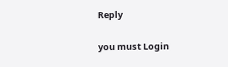Reply

you must Login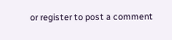or register to post a comment